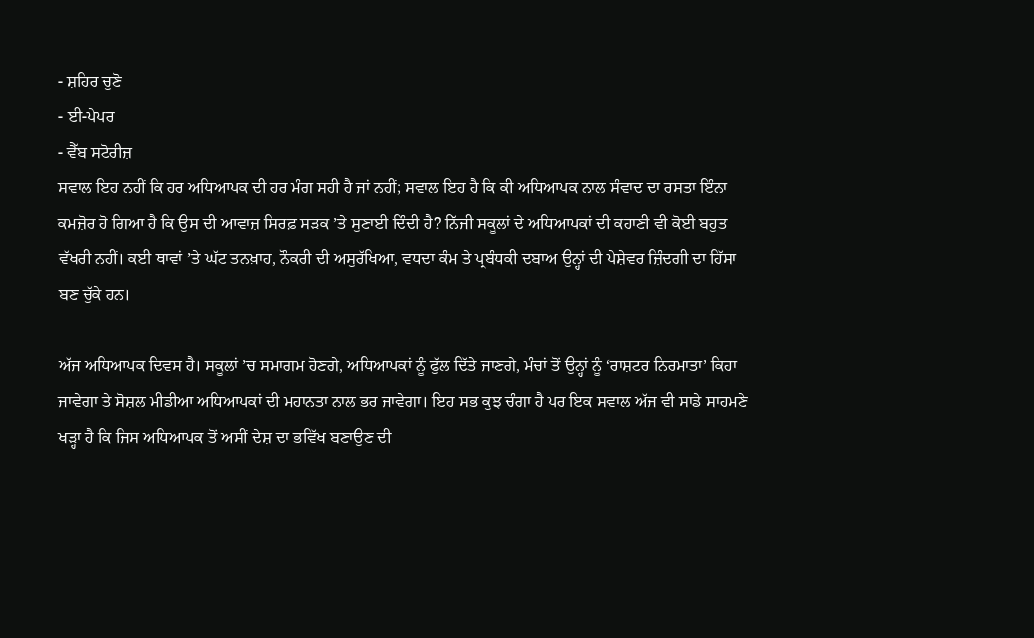- ਸ਼ਹਿਰ ਚੁਣੋ
- ਈ-ਪੇਪਰ
- ਵੈੱਬ ਸਟੋਰੀਜ਼
ਸਵਾਲ ਇਹ ਨਹੀਂ ਕਿ ਹਰ ਅਧਿਆਪਕ ਦੀ ਹਰ ਮੰਗ ਸਹੀ ਹੈ ਜਾਂ ਨਹੀਂ; ਸਵਾਲ ਇਹ ਹੈ ਕਿ ਕੀ ਅਧਿਆਪਕ ਨਾਲ ਸੰਵਾਦ ਦਾ ਰਸਤਾ ਇੰਨਾ ਕਮਜ਼ੋਰ ਹੋ ਗਿਆ ਹੈ ਕਿ ਉਸ ਦੀ ਆਵਾਜ਼ ਸਿਰਫ਼ ਸੜਕ ’ਤੇ ਸੁਣਾਈ ਦਿੰਦੀ ਹੈ? ਨਿੱਜੀ ਸਕੂਲਾਂ ਦੇ ਅਧਿਆਪਕਾਂ ਦੀ ਕਹਾਣੀ ਵੀ ਕੋਈ ਬਹੁਤ ਵੱਖਰੀ ਨਹੀਂ। ਕਈ ਥਾਵਾਂ ’ਤੇ ਘੱਟ ਤਨਖ਼ਾਹ, ਨੌਕਰੀ ਦੀ ਅਸੁਰੱਖਿਆ, ਵਧਦਾ ਕੰਮ ਤੇ ਪ੍ਰਬੰਧਕੀ ਦਬਾਅ ਉਨ੍ਹਾਂ ਦੀ ਪੇਸ਼ੇਵਰ ਜ਼ਿੰਦਗੀ ਦਾ ਹਿੱਸਾ ਬਣ ਚੁੱਕੇ ਹਨ।

ਅੱਜ ਅਧਿਆਪਕ ਦਿਵਸ ਹੈ। ਸਕੂਲਾਂ ’ਚ ਸਮਾਗਮ ਹੋਣਗੇ, ਅਧਿਆਪਕਾਂ ਨੂੰ ਫੁੱਲ ਦਿੱਤੇ ਜਾਣਗੇ, ਮੰਚਾਂ ਤੋਂ ਉਨ੍ਹਾਂ ਨੂੰ ‘ਰਾਸ਼ਟਰ ਨਿਰਮਾਤਾ’ ਕਿਹਾ ਜਾਵੇਗਾ ਤੇ ਸੋਸ਼ਲ ਮੀਡੀਆ ਅਧਿਆਪਕਾਂ ਦੀ ਮਹਾਨਤਾ ਨਾਲ ਭਰ ਜਾਵੇਗਾ। ਇਹ ਸਭ ਕੁਝ ਚੰਗਾ ਹੈ ਪਰ ਇਕ ਸਵਾਲ ਅੱਜ ਵੀ ਸਾਡੇ ਸਾਹਮਣੇ ਖੜ੍ਹਾ ਹੈ ਕਿ ਜਿਸ ਅਧਿਆਪਕ ਤੋਂ ਅਸੀਂ ਦੇਸ਼ ਦਾ ਭਵਿੱਖ ਬਣਾਉਣ ਦੀ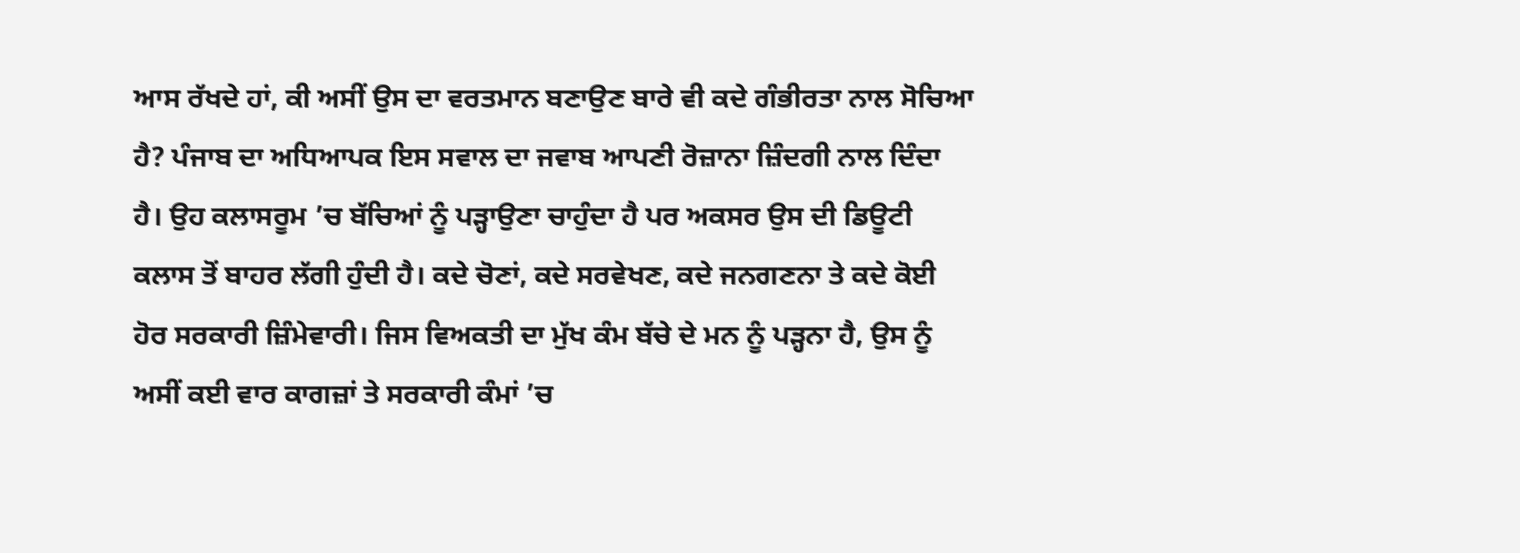ਆਸ ਰੱਖਦੇ ਹਾਂ, ਕੀ ਅਸੀਂ ਉਸ ਦਾ ਵਰਤਮਾਨ ਬਣਾਉਣ ਬਾਰੇ ਵੀ ਕਦੇ ਗੰਭੀਰਤਾ ਨਾਲ ਸੋਚਿਆ ਹੈ? ਪੰਜਾਬ ਦਾ ਅਧਿਆਪਕ ਇਸ ਸਵਾਲ ਦਾ ਜਵਾਬ ਆਪਣੀ ਰੋਜ਼ਾਨਾ ਜ਼ਿੰਦਗੀ ਨਾਲ ਦਿੰਦਾ ਹੈ। ਉਹ ਕਲਾਸਰੂਮ ’ਚ ਬੱਚਿਆਂ ਨੂੰ ਪੜ੍ਹਾਉਣਾ ਚਾਹੁੰਦਾ ਹੈ ਪਰ ਅਕਸਰ ਉਸ ਦੀ ਡਿਊਟੀ ਕਲਾਸ ਤੋਂ ਬਾਹਰ ਲੱਗੀ ਹੁੰਦੀ ਹੈ। ਕਦੇ ਚੋਣਾਂ, ਕਦੇ ਸਰਵੇਖਣ, ਕਦੇ ਜਨਗਣਨਾ ਤੇ ਕਦੇ ਕੋਈ ਹੋਰ ਸਰਕਾਰੀ ਜ਼ਿੰਮੇਵਾਰੀ। ਜਿਸ ਵਿਅਕਤੀ ਦਾ ਮੁੱਖ ਕੰਮ ਬੱਚੇ ਦੇ ਮਨ ਨੂੰ ਪੜ੍ਹਨਾ ਹੈ, ਉਸ ਨੂੰ ਅਸੀਂ ਕਈ ਵਾਰ ਕਾਗਜ਼ਾਂ ਤੇ ਸਰਕਾਰੀ ਕੰਮਾਂ ’ਚ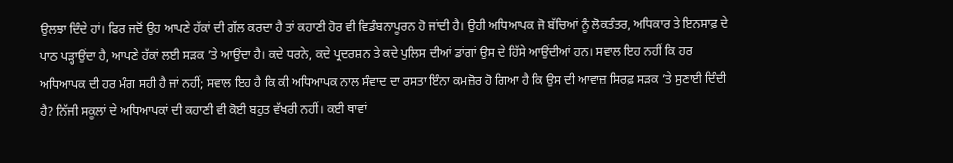ਉਲਝਾ ਦਿੰਦੇ ਹਾਂ। ਫਿਰ ਜਦੋਂ ਉਹ ਆਪਣੇ ਹੱਕਾਂ ਦੀ ਗੱਲ ਕਰਦਾ ਹੈ ਤਾਂ ਕਹਾਣੀ ਹੋਰ ਵੀ ਵਿਡੰਬਨਾਪੂਰਨ ਹੋ ਜਾਂਦੀ ਹੈ। ਉਹੀ ਅਧਿਆਪਕ ਜੋ ਬੱਚਿਆਂ ਨੂੰ ਲੋਕਤੰਤਰ, ਅਧਿਕਾਰ ਤੇ ਇਨਸਾਫ਼ ਦੇ ਪਾਠ ਪੜ੍ਹਾਉਂਦਾ ਹੈ, ਆਪਣੇ ਹੱਕਾਂ ਲਈ ਸੜਕ ’ਤੇ ਆਉਂਦਾ ਹੈ। ਕਦੇ ਧਰਨੇ, ਕਦੇ ਪ੍ਰਦਰਸ਼ਨ ਤੇ ਕਦੇ ਪੁਲਿਸ ਦੀਆਂ ਡਾਂਗਾਂ ਉਸ ਦੇ ਹਿੱਸੇ ਆਉਂਦੀਆਂ ਹਨ। ਸਵਾਲ ਇਹ ਨਹੀਂ ਕਿ ਹਰ ਅਧਿਆਪਕ ਦੀ ਹਰ ਮੰਗ ਸਹੀ ਹੈ ਜਾਂ ਨਹੀਂ; ਸਵਾਲ ਇਹ ਹੈ ਕਿ ਕੀ ਅਧਿਆਪਕ ਨਾਲ ਸੰਵਾਦ ਦਾ ਰਸਤਾ ਇੰਨਾ ਕਮਜ਼ੋਰ ਹੋ ਗਿਆ ਹੈ ਕਿ ਉਸ ਦੀ ਆਵਾਜ਼ ਸਿਰਫ਼ ਸੜਕ ’ਤੇ ਸੁਣਾਈ ਦਿੰਦੀ ਹੈ? ਨਿੱਜੀ ਸਕੂਲਾਂ ਦੇ ਅਧਿਆਪਕਾਂ ਦੀ ਕਹਾਣੀ ਵੀ ਕੋਈ ਬਹੁਤ ਵੱਖਰੀ ਨਹੀਂ। ਕਈ ਥਾਵਾਂ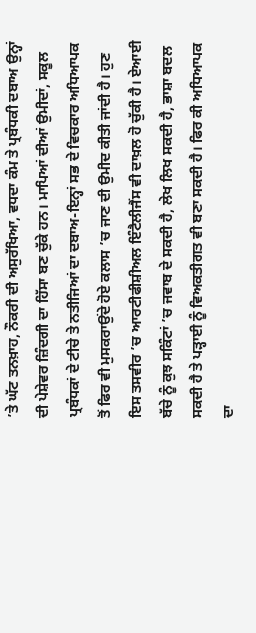’ਤੇ ਘੱਟ ਤਨਖ਼ਾਹ, ਨੌਕਰੀ ਦੀ ਅਸੁਰੱਖਿਆ, ਵਧਦਾ ਕੰਮ ਤੇ ਪ੍ਰਬੰਧਕੀ ਦਬਾਅ ਉਨ੍ਹਾਂ ਦੀ ਪੇਸ਼ੇਵਰ ਜ਼ਿੰਦਗੀ ਦਾ ਹਿੱਸਾ ਬਣ ਚੁੱਕੇ ਹਨ। ਮਾਪਿਆਂ ਦੀਆਂ ਉਮੀਦਾਂ, ਸਕੂਲ ਪ੍ਰਬੰਧਕਾਂ ਦੇ ਟੀਚੇ ਤੇ ਨਤੀਜਿਆਂ ਦਾ ਦਬਾਅ-ਇਨ੍ਹਾਂ ਸਭ ਦੇ ਵਿਚਕਾਰ ਅਧਿਆਪਕ ਤੋਂ ਫਿਰ ਵੀ ਮੁਸਕਰਾਉਂਦੇ ਹੋਏ ਕਲਾਸ ’ਚ ਜਾਣ ਦੀ ਉਮੀਦ ਕੀਤੀ ਜਾਂਦੀ ਹੈ। ਹੁਣ ਇਸ ਤਸਵੀਰ ’ਚ ਆਰਟੀਫੀਸ਼ੀਅਲ ਇੰਟੈਲੀਜੈਂਸ ਵੀ ਦਾਖ਼ਲ ਹੋ ਚੁੱਕੀ ਹੈ। ਏਆਈ ਬੱਚੇ ਨੂੰ ਕੁਝ ਸਕਿੰਟਾਂ ’ਚ ਜਵਾਬ ਦੇ ਸਕਦੀ ਹੈ, ਲੇਖ ਲਿਖ ਸਕਦੀ ਹੈ, ਭਾਸ਼ਾ ਬਦਲ ਸਕਦੀ ਹੈ ਤੇ ਪੜ੍ਹਾਈ ਨੂੰ ਵਿਅਕਤੀਗਤ ਵੀ ਬਣਾ ਸਕਦੀ ਹੈ। ਫਿਰ ਕੀ ਅਧਿਆਪਕ ਦਾ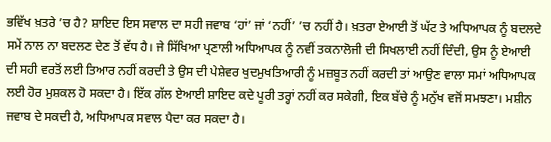ਭਵਿੱਖ ਖ਼ਤਰੇ ’ਚ ਹੈ? ਸ਼ਾਇਦ ਇਸ ਸਵਾਲ ਦਾ ਸਹੀ ਜਵਾਬ ‘ਹਾਂ’ ਜਾਂ ‘ਨਹੀਂ’ ’ਚ ਨਹੀਂ ਹੈ। ਖ਼ਤਰਾ ਏਆਈ ਤੋਂ ਘੱਟ ਤੇ ਅਧਿਆਪਕ ਨੂੰ ਬਦਲਦੇ ਸਮੇਂ ਨਾਲ ਨਾ ਬਦਲਣ ਦੇਣ ਤੋਂ ਵੱਧ ਹੈ। ਜੇ ਸਿੱਖਿਆ ਪ੍ਰਣਾਲੀ ਅਧਿਆਪਕ ਨੂੰ ਨਵੀਂ ਤਕਨਾਲੋਜੀ ਦੀ ਸਿਖਲਾਈ ਨਹੀਂ ਦਿੰਦੀ, ਉਸ ਨੂੰ ਏਆਈ ਦੀ ਸਹੀ ਵਰਤੋਂ ਲਈ ਤਿਆਰ ਨਹੀਂ ਕਰਦੀ ਤੇ ਉਸ ਦੀ ਪੇਸ਼ੇਵਰ ਖੁਦਮੁਖਤਿਆਰੀ ਨੂੰ ਮਜ਼ਬੂਤ ਨਹੀਂ ਕਰਦੀ ਤਾਂ ਆਉਣ ਵਾਲਾ ਸਮਾਂ ਅਧਿਆਪਕ ਲਈ ਹੋਰ ਮੁਸ਼ਕਲ ਹੋ ਸਕਦਾ ਹੈ। ਇੱਕ ਗੱਲ ਏਆਈ ਸ਼ਾਇਦ ਕਦੇ ਪੂਰੀ ਤਰ੍ਹਾਂ ਨਹੀਂ ਕਰ ਸਕੇਗੀ, ਇਕ ਬੱਚੇ ਨੂੰ ਮਨੁੱਖ ਵਜੋਂ ਸਮਝਣਾ। ਮਸ਼ੀਨ ਜਵਾਬ ਦੇ ਸਕਦੀ ਹੈ, ਅਧਿਆਪਕ ਸਵਾਲ ਪੈਦਾ ਕਰ ਸਕਦਾ ਹੈ।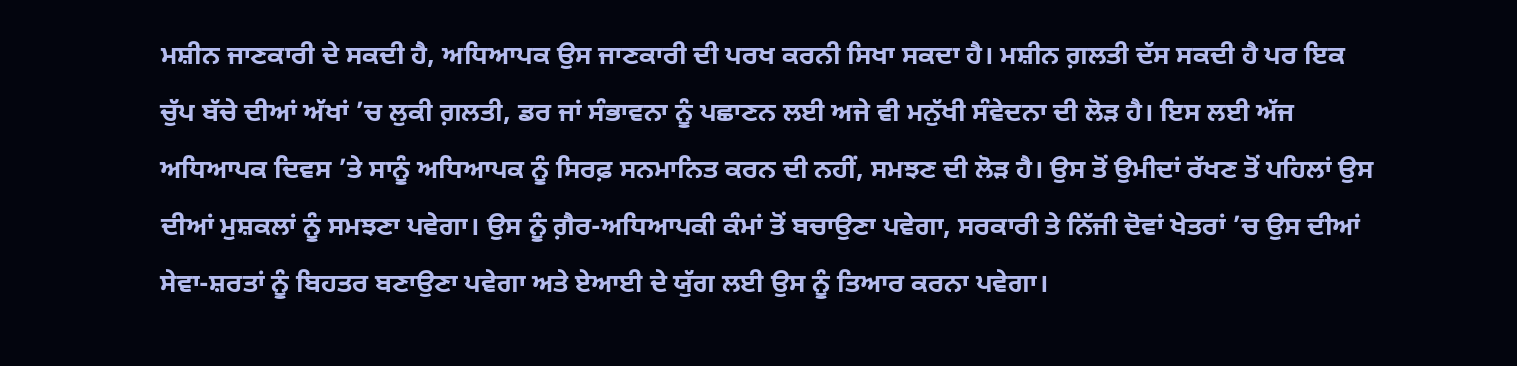ਮਸ਼ੀਨ ਜਾਣਕਾਰੀ ਦੇ ਸਕਦੀ ਹੈ, ਅਧਿਆਪਕ ਉਸ ਜਾਣਕਾਰੀ ਦੀ ਪਰਖ ਕਰਨੀ ਸਿਖਾ ਸਕਦਾ ਹੈ। ਮਸ਼ੀਨ ਗ਼ਲਤੀ ਦੱਸ ਸਕਦੀ ਹੈ ਪਰ ਇਕ ਚੁੱਪ ਬੱਚੇ ਦੀਆਂ ਅੱਖਾਂ ’ਚ ਲੁਕੀ ਗ਼ਲਤੀ, ਡਰ ਜਾਂ ਸੰਭਾਵਨਾ ਨੂੰ ਪਛਾਣਨ ਲਈ ਅਜੇ ਵੀ ਮਨੁੱਖੀ ਸੰਵੇਦਨਾ ਦੀ ਲੋੜ ਹੈ। ਇਸ ਲਈ ਅੱਜ ਅਧਿਆਪਕ ਦਿਵਸ ’ਤੇ ਸਾਨੂੰ ਅਧਿਆਪਕ ਨੂੰ ਸਿਰਫ਼ ਸਨਮਾਨਿਤ ਕਰਨ ਦੀ ਨਹੀਂ, ਸਮਝਣ ਦੀ ਲੋੜ ਹੈ। ਉਸ ਤੋਂ ਉਮੀਦਾਂ ਰੱਖਣ ਤੋਂ ਪਹਿਲਾਂ ਉਸ ਦੀਆਂ ਮੁਸ਼ਕਲਾਂ ਨੂੰ ਸਮਝਣਾ ਪਵੇਗਾ। ਉਸ ਨੂੰ ਗ਼ੈਰ-ਅਧਿਆਪਕੀ ਕੰਮਾਂ ਤੋਂ ਬਚਾਉਣਾ ਪਵੇਗਾ, ਸਰਕਾਰੀ ਤੇ ਨਿੱਜੀ ਦੋਵਾਂ ਖੇਤਰਾਂ ’ਚ ਉਸ ਦੀਆਂ ਸੇਵਾ-ਸ਼ਰਤਾਂ ਨੂੰ ਬਿਹਤਰ ਬਣਾਉਣਾ ਪਵੇਗਾ ਅਤੇ ਏਆਈ ਦੇ ਯੁੱਗ ਲਈ ਉਸ ਨੂੰ ਤਿਆਰ ਕਰਨਾ ਪਵੇਗਾ।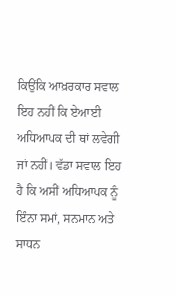ਕਿਉਂਕਿ ਆਖ਼ਰਕਾਰ ਸਵਾਲ ਇਹ ਨਹੀਂ ਕਿ ਏਆਈ ਅਧਿਆਪਕ ਦੀ ਥਾਂ ਲਵੇਗੀ ਜਾਂ ਨਹੀਂ। ਵੱਡਾ ਸਵਾਲ ਇਹ ਹੈ ਕਿ ਅਸੀਂ ਅਧਿਆਪਕ ਨੂੰ ਇੰਨਾ ਸਮਾਂ, ਸਨਮਾਨ ਅਤੇ ਸਾਧਨ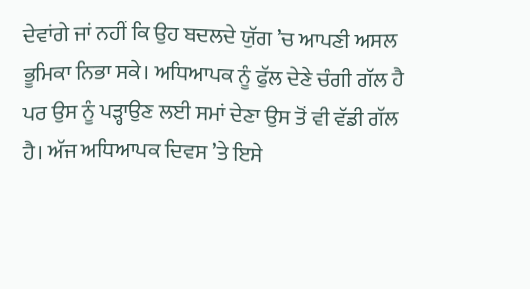ਦੇਵਾਂਗੇ ਜਾਂ ਨਹੀਂ ਕਿ ਉਹ ਬਦਲਦੇ ਯੁੱਗ ’ਚ ਆਪਣੀ ਅਸਲ ਭੂਮਿਕਾ ਨਿਭਾ ਸਕੇ। ਅਧਿਆਪਕ ਨੂੰ ਫੁੱਲ ਦੇਣੇ ਚੰਗੀ ਗੱਲ ਹੈ ਪਰ ਉਸ ਨੂੰ ਪੜ੍ਹਾਉਣ ਲਈ ਸਮਾਂ ਦੇਣਾ ਉਸ ਤੋਂ ਵੀ ਵੱਡੀ ਗੱਲ ਹੈ। ਅੱਜ ਅਧਿਆਪਕ ਦਿਵਸ ’ਤੇ ਇਸੇ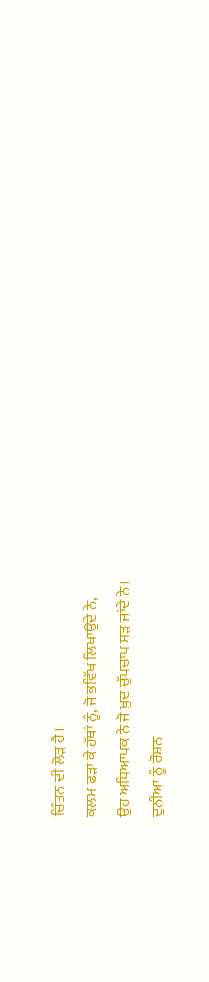ਚਿੰਤਨ ਦੀ ਲੋੜ ਹੈ।
ਕਲਮ ਫੜਾ ਕੇ ਹੱਥਾਂ ਨੂੰ, ਜੋ ਭਵਿੱਖ ਲਿਖਾਉਂਦੇ ਨੇ,
ਉਹ ਅਧਿਆਪਕ ਨੇ ਜੋ ਖ਼ੁਦ ਚੁੱਪਚਾਪ ਸੜ ਜਾਂਦੇ ਨੇ।
ਦੁਨੀਆ ਨੂੰ ਰੌਸ਼ਨ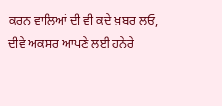ਕਰਨ ਵਾਲਿਆਂ ਦੀ ਵੀ ਕਦੇ ਖ਼ਬਰ ਲਓ,
ਦੀਵੇ ਅਕਸਰ ਆਪਣੇ ਲਈ ਹਨੇਰੇ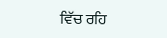ਵਿੱਚ ਰਹਿ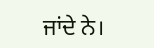ਜਾਂਦੇ ਨੇ।